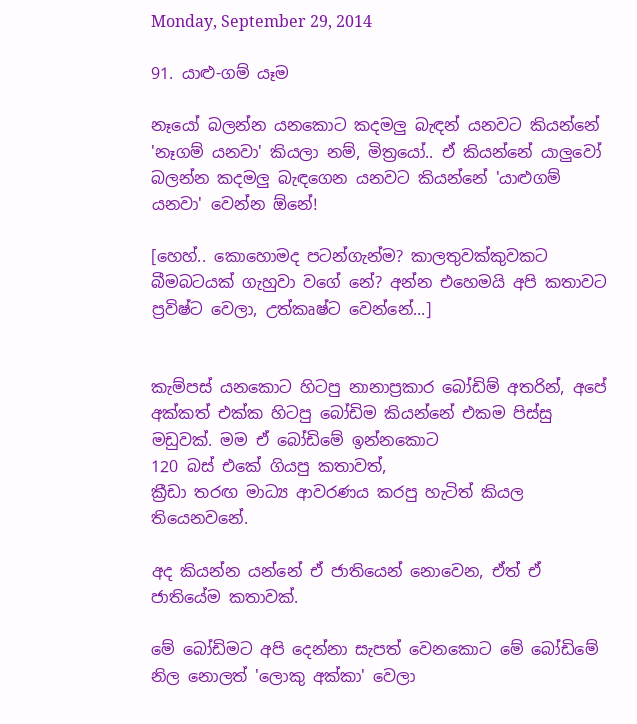Monday, September 29, 2014

91. යාළු-ගම් යෑම

නෑයෝ බලන්න යනකොට කදමලු බැඳන් යනවට කියන්නේ 'නෑගම් යනවා' කියලා නම්, මිත්‍රයෝ.. ඒ කියන්නේ යාලුවෝ බලන්න කදමලු බැඳගෙන යනවට කියන්නේ 'යාළුගම් යනවා' වෙන්න ඕනේ!

[හෙහ්.. කොහොමද පටන්ගැන්ම? කාලතුවක්කුවකට බීමබටයක් ගැහුවා වගේ නේ? අන්න එහෙමයි අපි කතාවට ප්‍රවිෂ්ට වෙලා, උත්කෘෂ්ට වෙන්නේ...]


කැම්පස් යනකොට හිටපු නානාප්‍රකාර බෝඩිම් අතරින්, අපේ අක්කත් එක්ක හිටපු බෝඩිම කියන්නේ එකම පිස්සු මඩුවක්. මම ඒ බෝඩිමේ ඉන්නකොට
120 බස් එකේ ගියපු කතාවත්,
ක්‍රීඩා තරඟ මාධ්‍ය ආවරණය කරපු හැටිත් කියල තියෙනවනේ.

අද කියන්න යන්නේ ඒ ජාතියෙන් නොවෙන, ඒත් ඒ ජාතියේම කතාවක්.

මේ බෝඩිමට අපි දෙන්නා සැපත් වෙනකොට මේ බෝඩිමේ නිල නොලත් 'ලොකු අක්කා' වෙලා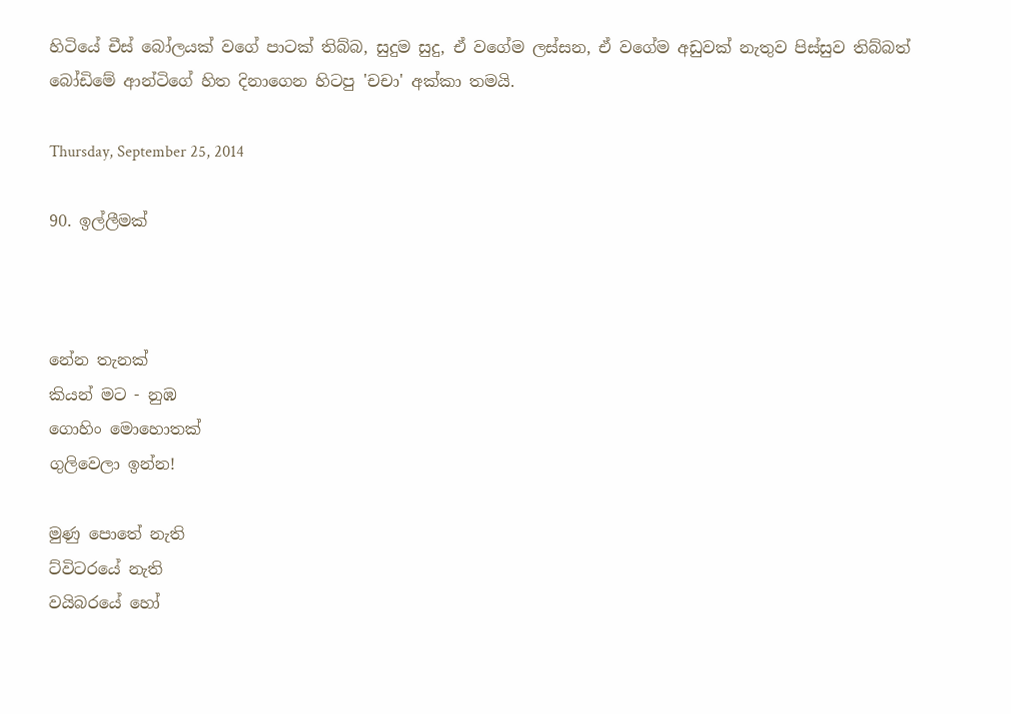හිටියේ චීස් බෝලයක් වගේ පාටක් තිබ්බ, සුදුම සුදු, ඒ වගේම ලස්සන, ඒ වගේම අඩුවක් නැතුව පිස්සුව තිබ්බත් බෝඩිමේ ආන්ටිගේ හිත දිනාගෙන හිටපු 'චචා' අක්කා තමයි.

Thursday, September 25, 2014

90. ඉල්ලීමක්



නේන තැනක්
කියන් මට - නුඹ
ගොහිං මොහොතක්
ගුලිවෙලා ඉන්න!

මුණු පොතේ නැති
ට්විටරයේ නැති
වයිබරයේ හෝ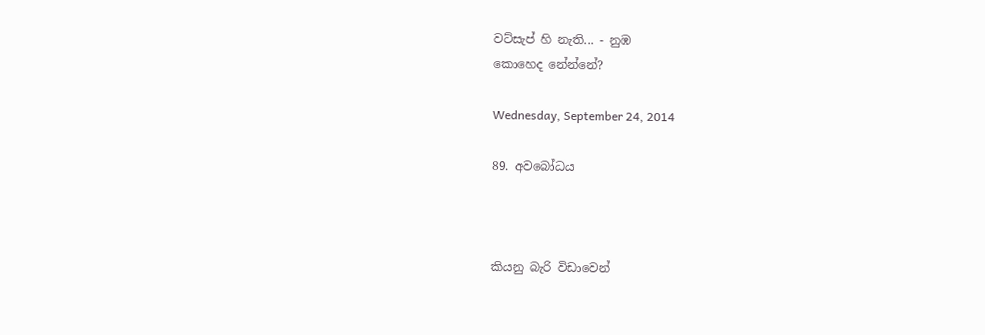වට්සැප් හි නැති... - නුඹ
කොහෙද නේන්නේ?

Wednesday, September 24, 2014

89. අවබෝධය



කියනු බැරි විඩාවෙන්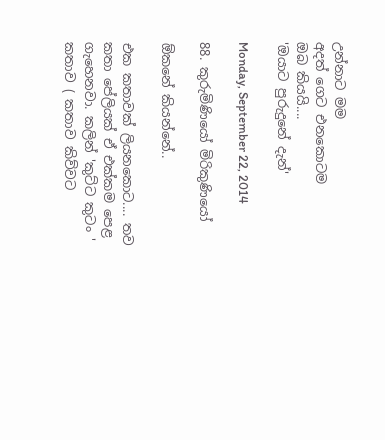උන්නාට මම
අදත් ගෙට එනකොටම
ඔබ කියයි....
'ඔයාට පුරුදුනේ දැන්'

Monday, September 22, 2014

88. කුරුමිණියෝ මිරිකුණියෝ

ඕකනේ කියන්නේ..

එක කතාවක් ලියනකොට.... තව කතා පේලියක් ඒ එක්කම පෙළ ගැහෙනවා. කලින් 'කුට්ට කුටං ' කතාව ( කතාව කිව්වට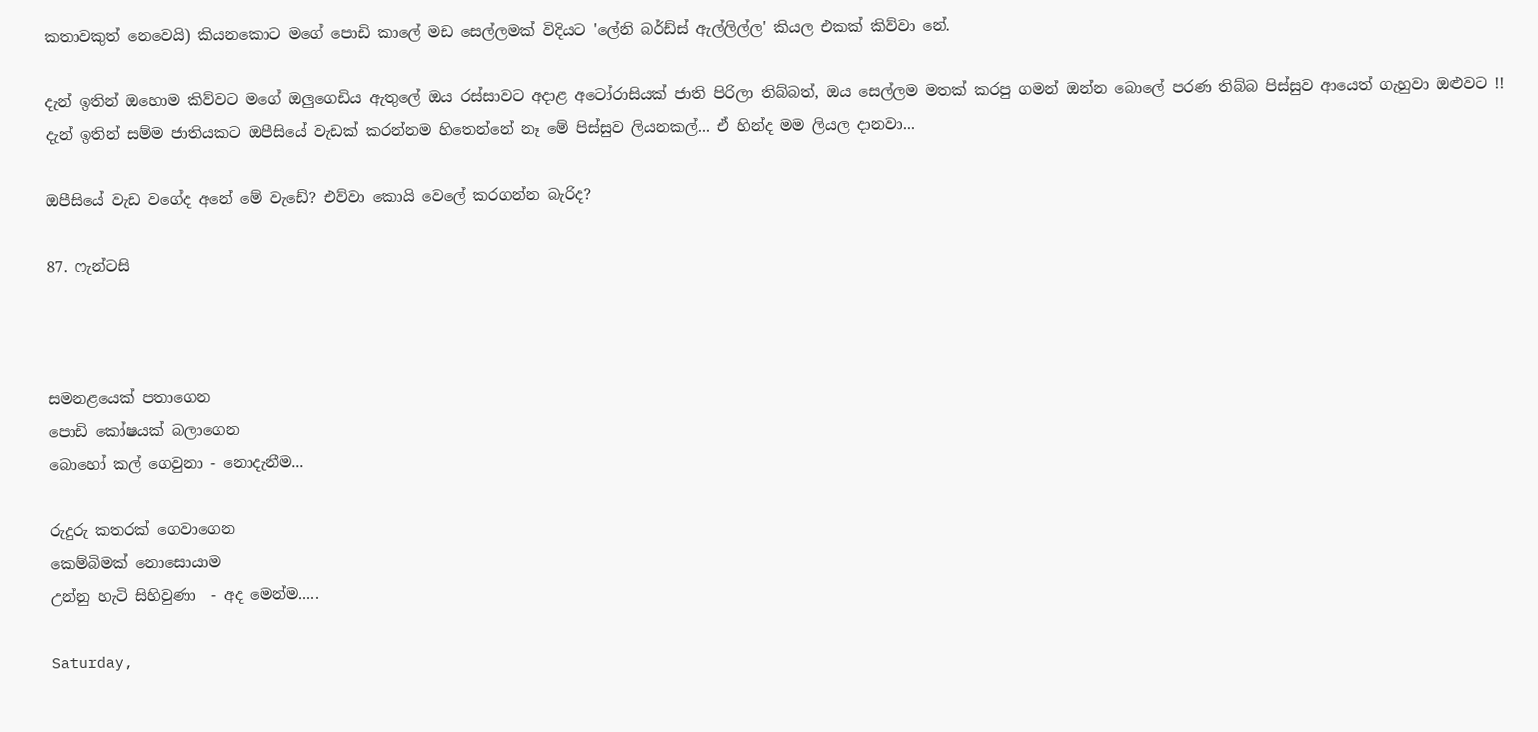කතාවකුත් නෙවෙයි) කියනකොට මගේ පොඩි කාලේ මඩ සෙල්ලමක් විදියට 'ලේනි බර්ඩ්ස් ඇල්ලිල්ල' කියල එකක් කිව්වා නේ.

දැන් ඉතින් ඔහොම කිව්වට මගේ ඔලුගෙඩිය ඇතුලේ ඔය රස්සාවට අදාළ අටෝරාසියක් ජාති පිරිලා තිබ්බත්, ඔය සෙල්ලම මතක් කරපු ගමන් ඔන්න බොලේ පරණ තිබ්බ පිස්සුව ආයෙත් ගැහුවා ඔළුවට !! දැන් ඉතින් සම්ම ජාතියකට ඔපීසියේ වැඩක් කරන්නම හිතෙන්නේ නෑ මේ පිස්සුව ලියනකල්... ඒ හින්ද මම ලියල දානවා...

ඔපීසියේ වැඩ වගේද අනේ මේ වැඩේ? එව්වා කොයි වෙලේ කරගන්න බැරිද?

87. ෆැන්ටසි



සමනළයෙක් පතාගෙන
පොඩි කෝෂයක් බලාගෙන
බොහෝ කල් ගෙවුනා - නොදැනීම...

රුදුරු කතරක් ගෙවාගෙන
කෙම්බිමක් නොසොයාම
උන්නු හැටි සිහිවුණා  - අද මෙන්ම.....

Saturday,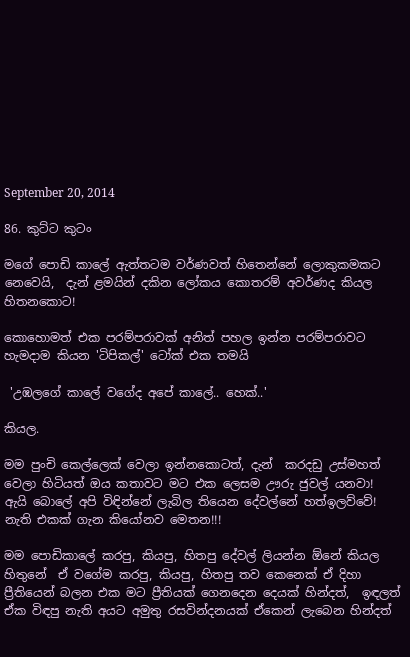September 20, 2014

86. කුට්ට කුටං

මගේ පොඩි කාලේ ඇත්තටම වර්ණවත් හිතෙන්නේ ලොකුකමකට නෙවෙයි,  දැන් ළමයින් දකින ලෝකය කොතරම් අවර්ණද කියල හිතනකොට!

කොහොමත් එක පරම්පරාවක් අනිත් පහල ඉන්න පරම්පරාවට හැමදාම කියන 'ටිපිකල්' ටෝක් එක තමයි

 'උඹලගේ කාලේ වගේද අපේ කාලේ.. හෙක්..'

කියල.

මම පුංචි කෙල්ලෙක් වෙලා ඉන්නකොටත්, දැන්  කරදඩු උස්මහත් වෙලා හිටියත් ඔය කතාවට මට එක ලෙසම ඌරු ජුවල් යනවා! ඇයි බොලේ අපි විඳින්නේ ලැබිල තියෙන දේවල්නේ හත්ඉලව්වේ! නැති එකක් ගැන කියෝනව මෙතන!!!

මම පොඩිකාලේ කරපු, කියපු, හිතපු දේවල් ලියන්න ඕනේ කියල හිතුනේ  ඒ වගේම කරපු, කියපු, හිතපු තව කෙනෙක් ඒ දිහා ප්‍රීතියෙන් බලන එක මට ප්‍රීතියක් ගෙනදෙන දෙයක් හින්දත්,  ඉඳලත් ඒක විඳපු නැති අයට අමුතු රසවින්දනයක් ඒකෙන් ලැබෙන හින්දත්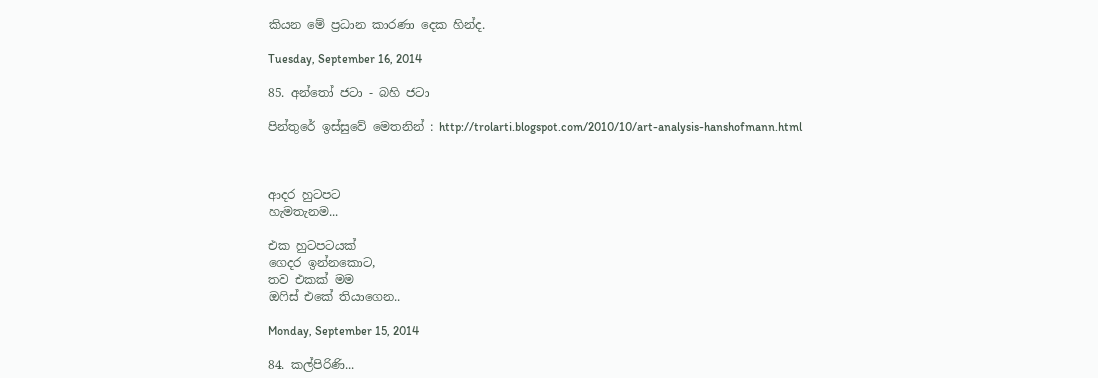කියන මේ ප්‍රධාන කාරණා දෙක හින්ද.

Tuesday, September 16, 2014

85. අන්තෝ ජටා - බහි ජටා

පින්තුරේ ඉස්සුවේ මෙතනින් : http://trolarti.blogspot.com/2010/10/art-analysis-hanshofmann.html



ආදර හුටපට
හැමතැනම...

එක හුටපටයක්
ගෙදර ඉන්නකොට,
තව එකක් මම
ඔෆිස් එකේ තියාගෙන..

Monday, September 15, 2014

84. කල්පිරිණි...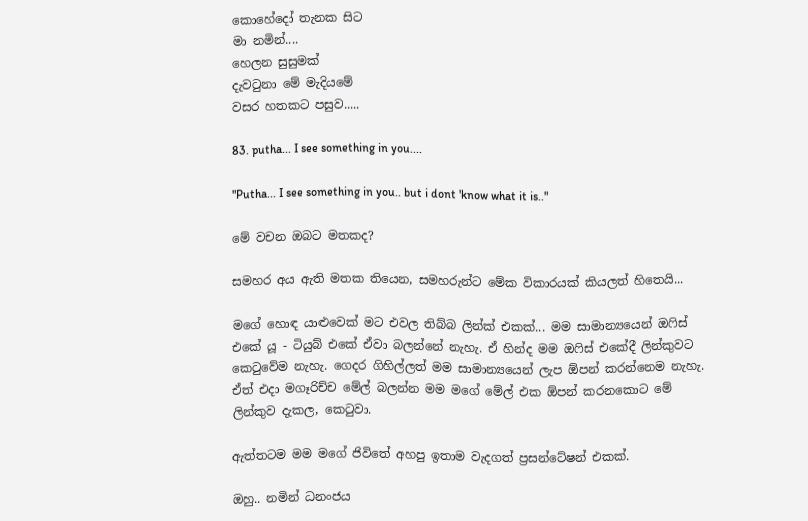කොහේදෝ තැනක සිට
මා නමින්....
හෙලන සුසුමක්
දැවටුනා මේ මැදියමේ
වසර හතකට පසුව.....

83. putha... I see something in you....

"Putha... I see something in you.. but i dont 'know what it is.."

මේ වචන ඔබට මතකද?

සමහර අය ඇති මතක තියෙන, සමහරුන්ට මේක විකාරයක් කියලත් හිතෙයි...

මගේ හොඳ යාළුවෙක් මට එවල තිබ්බ ලින්ක් එකක්... මම සාමාන්‍යයෙන් ඔෆිස් එකේ යූ - ටියුබ් එකේ ඒවා බලන්නේ නැහැ. ඒ හින්ද මම ඔෆිස් එකේදී ලින්කුවට කෙටුවේම නැහැ. ගෙදර ගිහිල්ලත් මම සාමාන්‍යයෙන් ලැප ඕපන් කරන්නෙම නැහැ. ඒත් එදා මගෑරිච්ච මේල් බලන්න මම මගේ මේල් එක ඕපන් කරනකොට මේ ලින්කුව දැකල, කෙටුවා.

ඇත්තටම මම මගේ ජිවිතේ අහපු ඉතාම වැදගත් ප්‍රසන්ටේෂන් එකක්.

ඔහු.. නමින් ධනංජය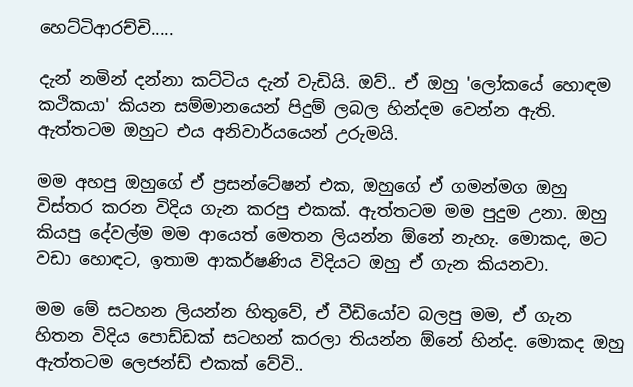හෙට්ටිආරච්චි.....

දැන් නමින් දන්නා කට්ටිය දැන් වැඩියි. ඔව්.. ඒ ඔහු 'ලෝකයේ හොඳම කථිකයා' කියන සම්මානයෙන් පිදුම් ලබල හින්දම වෙන්න ඇති. ඇත්තටම ඔහුට එය අනිවාර්යයෙන් උරුමයි.

මම අහපු ඔහුගේ ඒ ප්‍රසන්ටේෂන් එක, ඔහුගේ ඒ ගමන්මග ඔහු විස්තර කරන විදිය ගැන කරපු එකක්. ඇත්තටම මම පුදුම උනා. ඔහු කියපු දේවල්ම මම ආයෙත් මෙතන ලියන්න ඕනේ නැහැ. මොකද, මට වඩා හොඳට, ඉතාම ආකර්ෂණිය විදියට ඔහු ඒ ගැන කියනවා.

මම මේ සටහන ලියන්න හිතුවේ, ඒ වීඩියෝව බලපු මම, ඒ ගැන හිතන විදිය පොඩ්ඩක් සටහන් කරලා තියන්න ඕනේ හින්ද. මොකද ඔහු ඇත්තටම ලෙජන්ඩ් එකක් වේවි..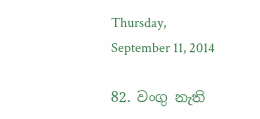Thursday, September 11, 2014

82. වංගු නැති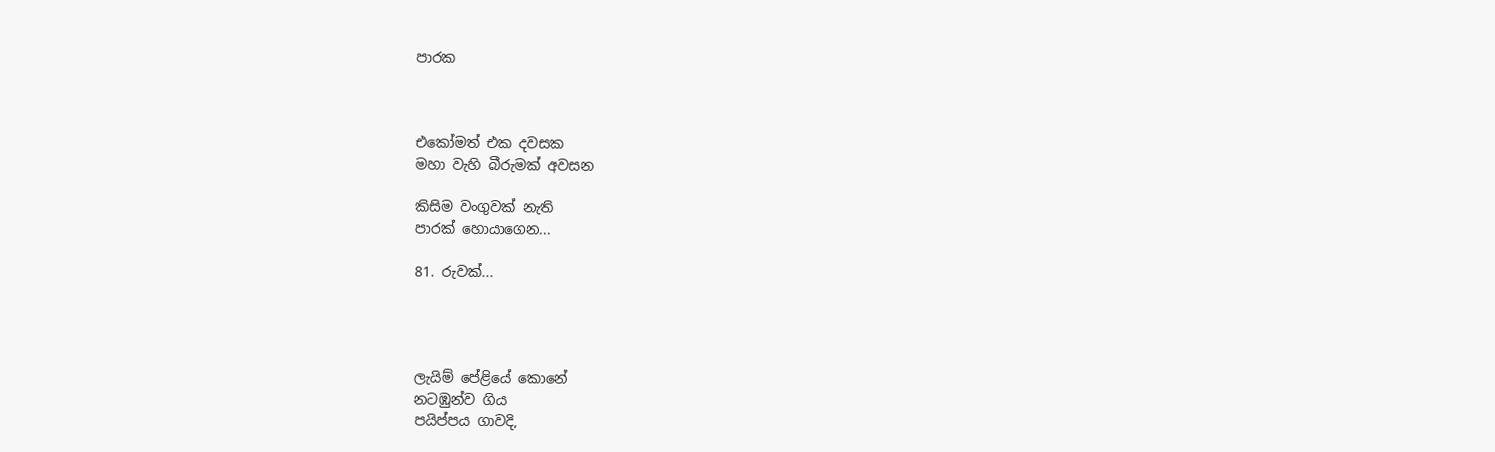පාරක



එකෝමත් එක දවසක
මහා වැහි බීරුමක් අවසන

කිසිම වංගුවක් නැති
පාරක් හොයාගෙන...

81. රුවක්...




ලැයිම් පේළියේ කොනේ
නටඹුන්ව ගිය
පයිප්පය ගාවදි,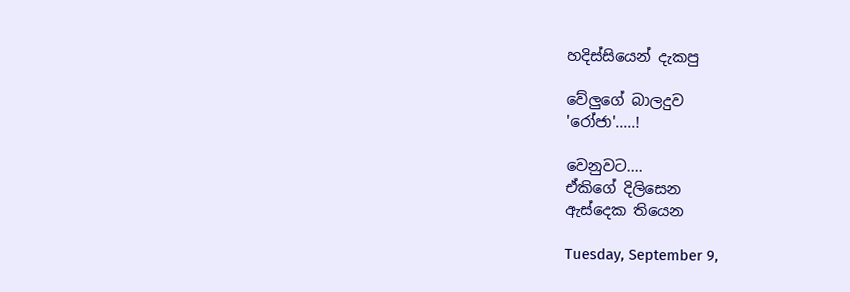හදිස්සියෙන් දැකපු

වේලුගේ බාලදුව
'රෝජා'.....!

වෙනුවට....
ඒකිගේ දිලිසෙන
ඇස්දෙක තියෙන

Tuesday, September 9,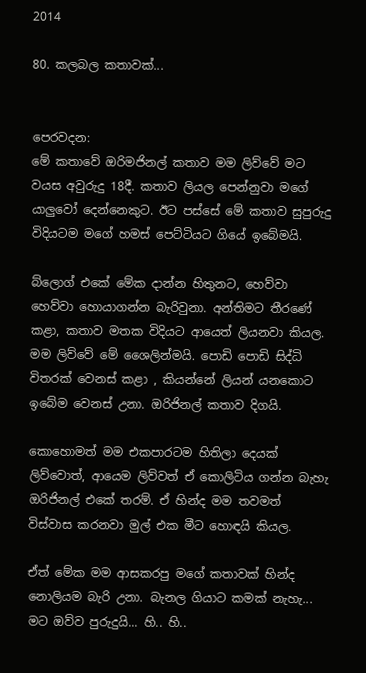2014

80. කලබල කතාවක්...


පෙරවදන:
මේ කතාවේ ඔරිමජිනල් කතාව මම ලිව්වේ මට වයස අවුරුදු 18දී. කතාව ලියල පෙන්නුවා මගේ යාලුවෝ දෙන්නෙකුට. ඊට පස්සේ මේ කතාව සුපුරුදු විදියටම මගේ හමස් පෙට්ටියට ගියේ ඉබේමයි.

බ්ලොග් එකේ මේක දාන්න හිතුනට, හෙව්වා හෙව්වා හොයාගන්න බැරිවුනා. අන්තිමට තීරණේ කළා, කතාව මතක විදියට ආයෙත් ලියනවා කියල. මම ලිව්වේ මේ ශෛලින්මයි. පොඩි පොඩි සිද්ධි විතරක් වෙනස් කළා , කියන්නේ ලියන් යනකොට ඉබේම වෙනස් උනා. ඔරිජිනල් කතාව දිගයි.

කොහොමත් මම එකපාරටම හිතිලා දෙයක් ලිව්වොත්, ආයෙම ලිව්වත් ඒ කොලිටිය ගන්න බැහැ ඔරිජිනල් එකේ තරම්. ඒ හින්ද මම තවමත් විස්වාස කරනවා මුල් එක මීට හොඳයි කියල.

ඒත් මේක මම ආසකරපු මගේ කතාවක් හින්ද නොලියම බැරි උනා. බැනල ගියාට කමක් නැහැ... මට ඔව්ව පුරුදුයි... හි.. හි..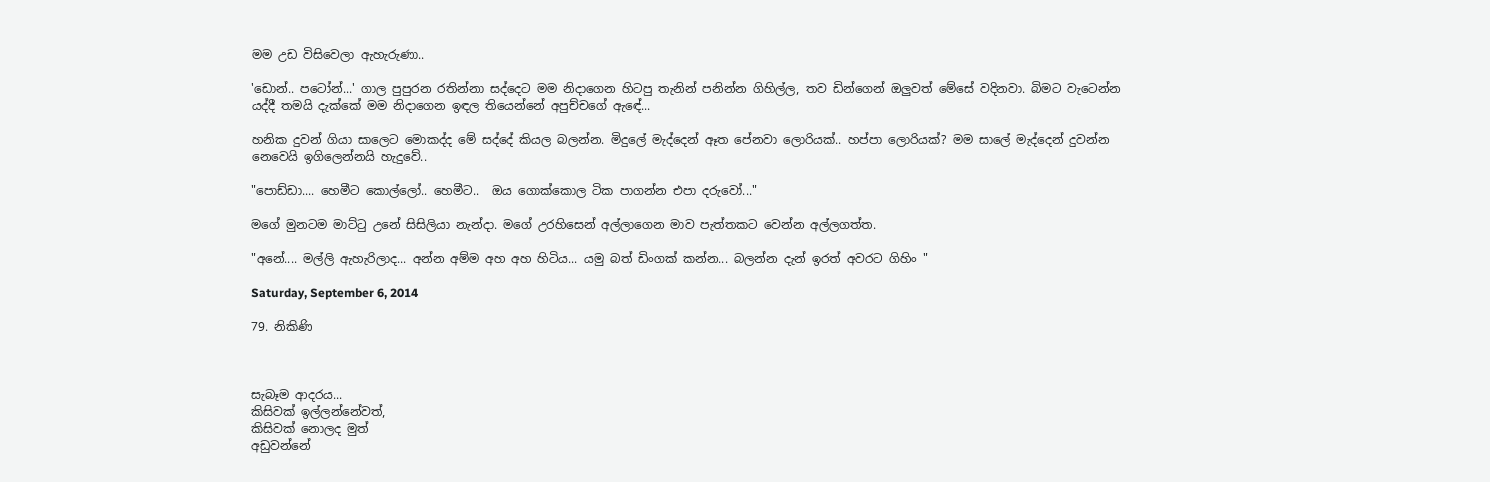මම උඩ විසිවෙලා ඇහැරුණා..

'ඩොන්.. පටෝන්...' ගාල පුපුරන රතින්නා සද්දෙට මම නිදාගෙන හිටපු තැනින් පනින්න ගිහිල්ල, තව ඩින්ගෙන් ඔලුවත් මේසේ වදිනවා. බිමට වැටෙන්න යද්දී තමයි දැක්කේ මම නිදාගෙන ඉඳල තියෙන්නේ අපුච්චගේ ඇඳේ...

හනික දුවන් ගියා සාලෙට මොකද්ද මේ සද්දේ කියල බලන්න. මිදුලේ මැද්දෙන් ඈත පේනවා ලොරියක්.. හප්පා ලොරියක්? මම සාලේ මැද්දෙන් දුවන්න නෙවෙයි ඉගිලෙන්නයි හැදුවේ..

"පොඩ්ඩා.... හෙමීට කොල්ලෝ.. හෙමීට..  ඔය ගොක්කොල ටික පාගන්න එපා දරුවෝ..."

මගේ මුනටම මාට්ටු උනේ සිසිලියා නැන්දා. මගේ උරහිසෙන් අල්ලාගෙන මාව පැත්තකට වෙන්න අල්ලගත්ත.

"අනේ.... මල්ලි ඇහැරිලාද... අන්න අම්ම අහ අහ හිටිය... යමු බත් ඩිංගක් කන්න... බලන්න දැන් ඉරත් අවරට ගිහිං "

Saturday, September 6, 2014

79. නිකිණි



සැබෑම ආදරය...
කිසිවක් ඉල්ලන්නේවත්,
කිසිවක් නොලද මුත්
අඩුවන්නේ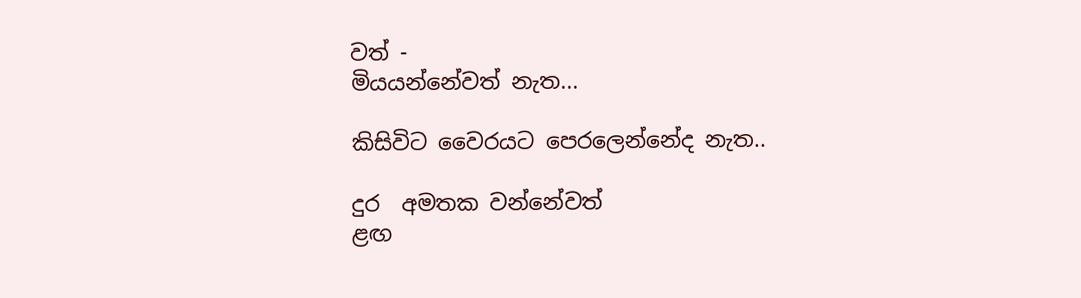වත් -
මියයන්නේවත් නැත...

කිසිවිට වෛරයට පෙරලෙන්නේද නැත..

දුර  අමතක වන්නේවත්
ළඟ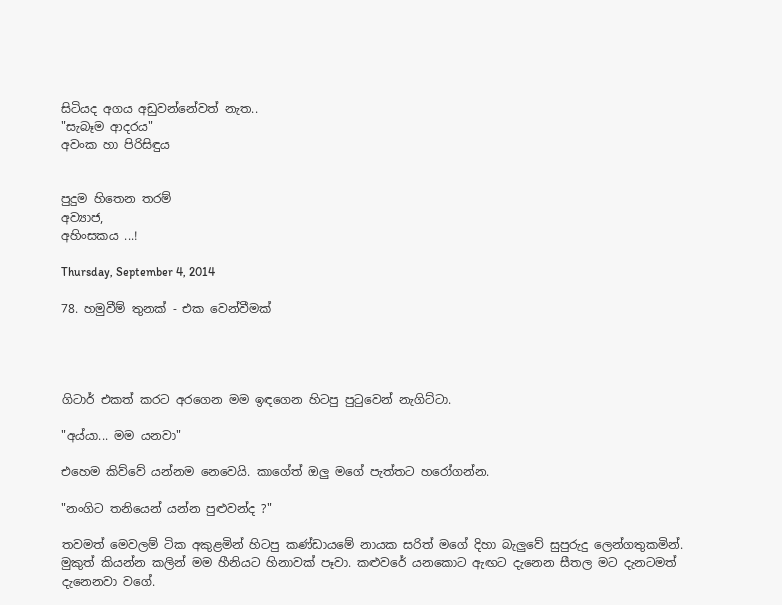සිටියද අගය අඩුවන්නේවත් නැත..
"සැබෑම ආදරය"
අවංක හා පිරිසිඳුය


පුදුම හිතෙන තරම්
අව්‍යාජ,
අහිංසකය ...!

Thursday, September 4, 2014

78. හමුවීම් තුනක් - එක වෙන්වීමක්




ගිටාර් එකත් කරට අරගෙන මම ඉඳගෙන හිටපු පුටුවෙන් නැගිට්ටා.

"අය්යා... මම යනවා"

එහෙම කිව්වේ යන්නම නෙවෙයි. කාගේත් ඔලු මගේ පැත්තට හරෝගන්න.

"නංගිට තනියෙන් යන්න පුළුවන්ද ?"

තවමත් මෙවලම් ටික අකුළමින් හිටපු කණ්ඩායමේ නායක සරිත් මගේ දිහා බැලුවේ සුපුරුදු ලෙන්ගතුකමින්. මුකුත් කියන්න කලින් මම හීනියට හිනාවක් පෑවා. කළුවරේ යනකොට ඇඟට දැනෙන සීතල මට දැනටමත් දැනෙනවා වගේ.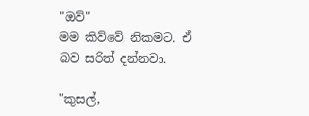"ඔව්"
මම කිව්වේ නිකමට. ඒ බව සරිත් දන්නවා.

"කුසල්,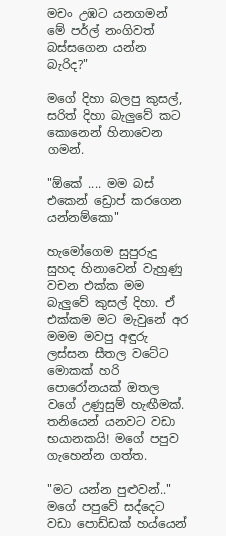මචං උඹට යනගමන් මේ පර්ල් නංගිවත් බස්සගෙන යන්න බැරිද?"

මගේ දිහා බලපු කුසල්, සරිත් දිහා බැලුවේ කට කොනෙන් හිනාවෙන ගමන්.

"ඕකේ .... මම බස් එකෙන් ඩ්‍රොප් කරගෙන යන්නම්කො"

හැමෝගෙම සුපුරුදු සුහද හිනාවෙන් වැහුණු වචන එක්ක මම බැලුවේ කුසල් දිහා. ඒ එක්කම මට මැවුනේ අර මමම මවපු අඳුරු ලස්සන සීතල වටේට මොකක් හරි පොරෝනයක් ඔතල වගේ උණුසුම් හැඟීමක්. තනියෙන් යනවට වඩා භයානකයි! මගේ පපුව ගැහෙන්න ගත්ත.

"මට යන්න පුළුවන්.."
මගේ පපුවේ සද්දෙට වඩා පොඩ්ඩක් හය්යෙන්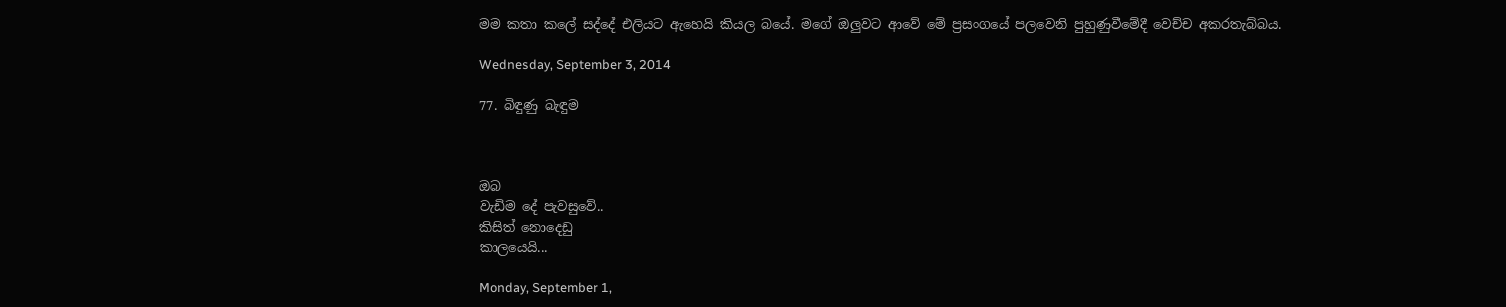මම කතා කලේ සද්දේ එලියට ඇහෙයි කියල බයේ. මගේ ඔලුවට ආවේ මේ ප්‍රසංගයේ පලවෙනි පුහුණුවීමේදී වෙච්ච අකරතැබ්බය.

Wednesday, September 3, 2014

77. බිඳුණු බැඳුම



ඔබ
වැඩිම දේ පැවසුවේ..
කිසිත් නොදෙඩු
කාලයෙයි...

Monday, September 1,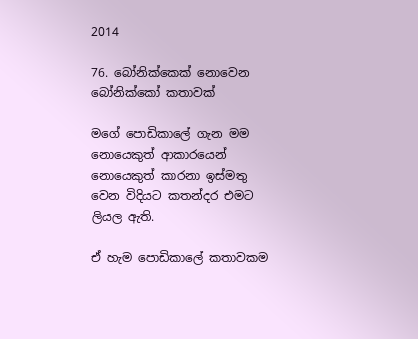2014

76. බෝනික්කෙක් නොවෙන බෝනික්කෝ කතාවක්

මගේ පොඩිකාලේ ගැන මම නොයෙකුත් ආකාරයෙන් නොයෙකුත් කාරනා ඉස්මතු වෙන විදියට කතන්දර එමට ලියල ඇති.

ඒ හැම පොඩිකාලේ කතාවකම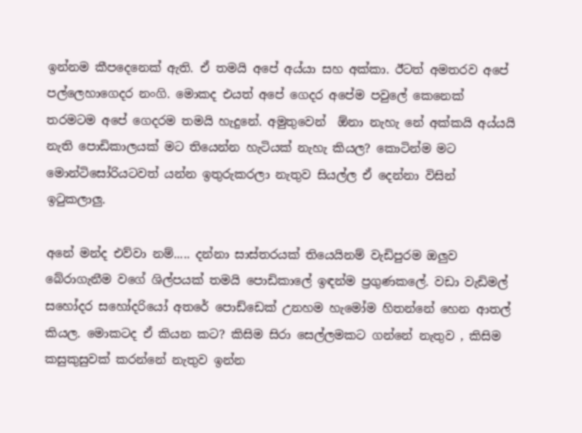ඉන්නම කීපදෙනෙක් ඇති. ඒ තමයි අපේ අය්යා සහ අක්කා. ඊටත් අමතරව අපේ පල්ලෙහාගෙදර නංගි. මොකද එයත් අපේ ගෙදර අපේම පවුලේ කෙනෙක් තරමටම අපේ ගෙදරම තමයි හැදුනේ. අමුතුවෙන්  ඕනා නැහැ නේ අක්කයි අය්යයි නැති පොඩිකාලයක් මට තියෙන්න හැටියක් නැහැ කියල? කොටින්ම මට මොන්ටිසෝරියටවත් යන්න ඉතුරුකරලා නැතුව සියල්ල ඒ දෙන්නා විසින් ඉටුකලාලු.

අනේ මන්ද එව්වා නම්..... දන්නා සාස්තරයක් තියෙයිනම් වැඩිපුරම ඔලුව බේරාගැනීම වගේ ශිල්පයක් තමයි පොඩිකාලේ ඉඳන්ම ප්‍රගුණකලේ. වඩා වැඩිමල් සහෝදර සහෝදරියෝ අතරේ පොඩ්ඩෙක් උනහම හැමෝම හිතන්නේ හෙන ආතල් කියල. මොකටද ඒ කියන කට? කිසිම සිරා සෙල්ලමකට ගන්නේ නැතුව , කිසිම කසුකුසුවක් කරන්නේ නැතුව ඉන්න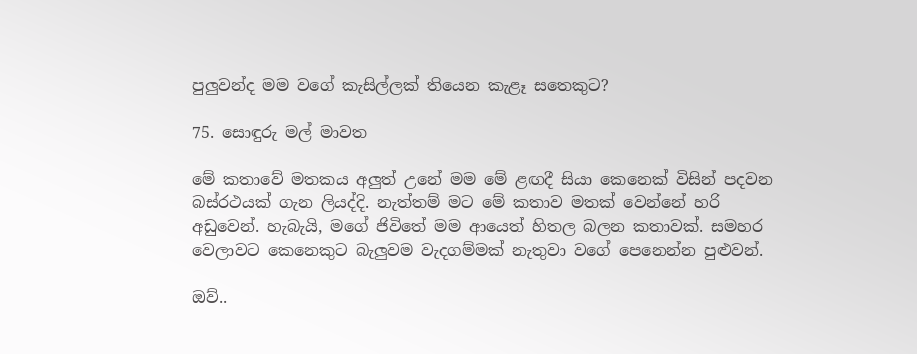පුලුවන්ද මම වගේ කැසිල්ලක් තියෙන කැළෑ සතෙකුට?

75. සොඳුරු මල් මාවත

මේ කතාවේ මතකය අලුත් උනේ මම මේ ළඟදී සියා කෙනෙක් විසින් පදවන බස්රථයක් ගැන ලියද්දි. නැත්තම් මට මේ කතාව මතක් වෙන්නේ හරි අඩුවෙන්. හැබැයි, මගේ ජිවිතේ මම ආයෙත් හිතල බලන කතාවක්. සමහර වෙලාවට කෙනෙකුට බැලුවම වැදගම්මක් නැතුවා වගේ පෙනෙන්න පුළුවන්.

ඔව්..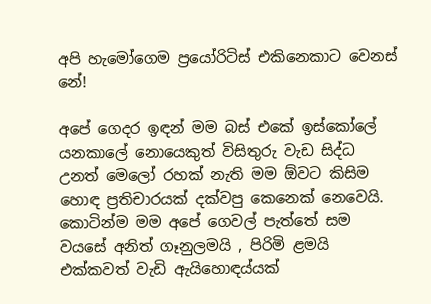අපි හැමෝගෙම ප්‍රයෝරිටිස් එකිනෙකාට වෙනස් නේ!

අපේ ගෙදර ඉඳන් මම බස් එකේ ඉස්කෝලේ යනකාලේ නොයෙකුත් විසිතුරු වැඩ සිද්ධ උනත් මෙලෝ රහක් නැති මම ඕවට කිසිම හොඳ ප්‍රතිචාරයක් දක්වපු කෙනෙක් නෙවෙයි. කොටින්ම මම අපේ ගෙවල් පැත්තේ සම වයසේ අනිත් ගෑනුලමයි , පිරිමි ළමයි එක්කවත් වැඩි ඇයිහොඳය්යක්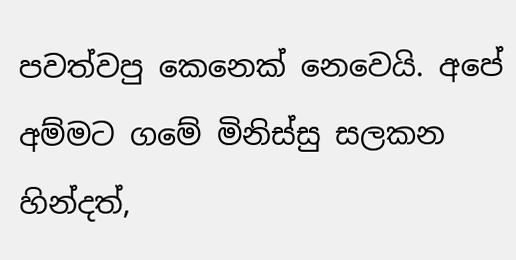පවත්වපු කෙනෙක් නෙවෙයි. අපේ අම්මට ගමේ මිනිස්සු සලකන හින්දත්,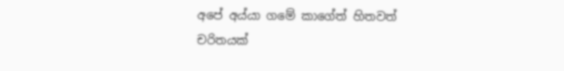අපේ අය්යා ගමේ කාගේත් හිතවත් චරිතයක්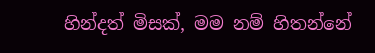හින්දත් මිසක්, මම නම් හිතන්නේ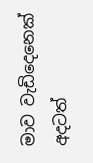මාව වැඩිදෙනෙක් අදටත්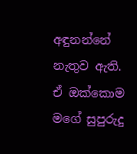අඳුනන්නේ නැතුව ඇති. ඒ ඔක්කොම මගේ සුපුරුදු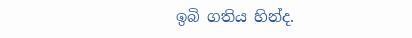ඉබි ගතිය හින්ද.